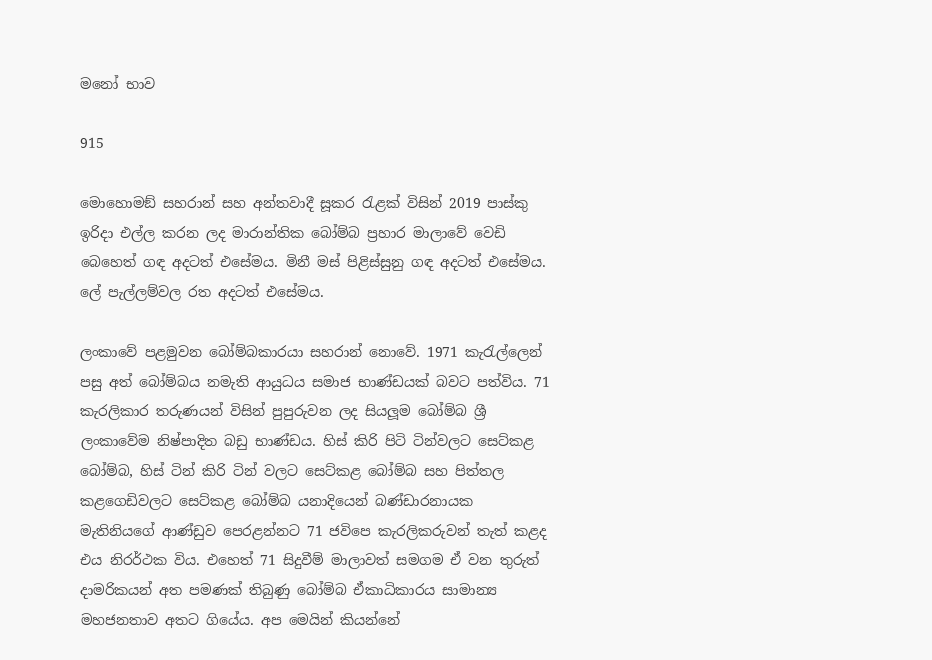මනෝ භාව

915

මොහොමඞ් සහරාන් සහ අන්තවාදී සූකර රැළක් විසින් 2019 පාස්කු ඉරිදා එල්ල කරන ලද මාරාන්තික බෝම්බ ප්‍රහාර මාලාවේ වෙඩි බෙහෙත් ගඳ අදටත් එසේමය. මිනී මස් පිළිස්සුනු ගඳ අදටත් එසේමය. ලේ පැල්ලම්වල රත අදටත් එසේමය.

ලංකාවේ පළමුවන බෝම්බකාරයා සහරාන් නොවේ. 1971 කැරැල්ලෙන් පසු අත් බෝම්බය නමැති ආයුධය සමාජ භාණ්ඩයක් බවට පත්විය. 71 කැරලිකාර තරුණයන් විසින් පුපුරුවන ලද සියලූම බෝම්බ ශ්‍රී ලංකාවේම නිෂ්පාදිත බඩු භාණ්ඩය. හිස් කිරි පිටි ටින්වලට සෙට්කළ බෝම්බ, හිස් ටින් කිරි ටින් වලට සෙට්කළ බෝම්බ සහ පිත්තල කළගෙඩිවලට සෙට්කළ බෝම්බ යනාදියෙන් බණ්ඩාරනායක මැතිනියගේ ආණ්ඩුව පෙරළන්නට 71 ජවිපෙ කැරලිකරුවන් තැත් කළද එය නිරර්ථක විය. එහෙත් 71 සිදුවීම් මාලාවත් සමගම ඒ වන තුරුත් දාමරිකයන් අත පමණක් තිබුණු බෝම්බ ඒකාධිකාරය සාමාන්‍ය මහජනතාව අතට ගියේය. අප මෙයින් කියන්නේ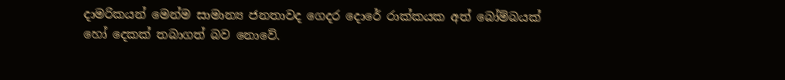දාමරිකයන් මෙන්ම සාමාන්‍ය ජනතාවද ගෙදර දොරේ රාක්කයක අත් බෝම්බයක් හෝ දෙකක් තබාගත් බව නොවේ.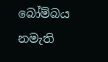බෝම්බය නමැති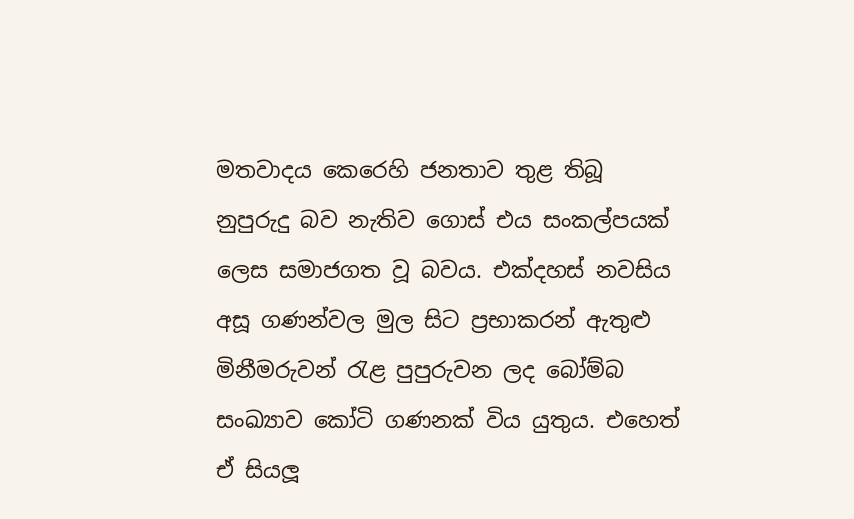මතවාදය කෙරෙහි ජනතාව තුළ තිබූ නුපුරුදු බව නැතිව ගොස් එය සංකල්පයක් ලෙස සමාජගත වූ බවය. එක්දහස් නවසිය අසූ ගණන්වල මුල සිට ප්‍රභාකරන් ඇතුළු මිනීමරුවන් රැළ පුපුරුවන ලද බෝම්බ සංඛ්‍යාව කෝටි ගණනක් විය යුතුය. එහෙත් ඒ සියලූ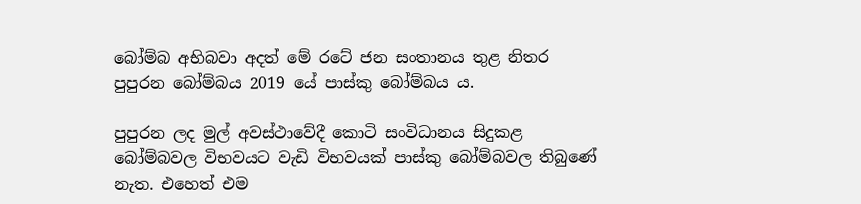බෝම්බ අභිබවා අදත් මේ රටේ ජන සංතානය තුළ නිතර පුපුරන බෝම්බය 2019 යේ පාස්කු බෝම්බය ය.

පුපුරන ලද මුල් අවස්ථාවේදී කොටි සංවිධානය සිදුකළ බෝම්බවල විභවයට වැඩි විභවයක් පාස්කු බෝම්බවල තිබුණේ නැත. එහෙත් එම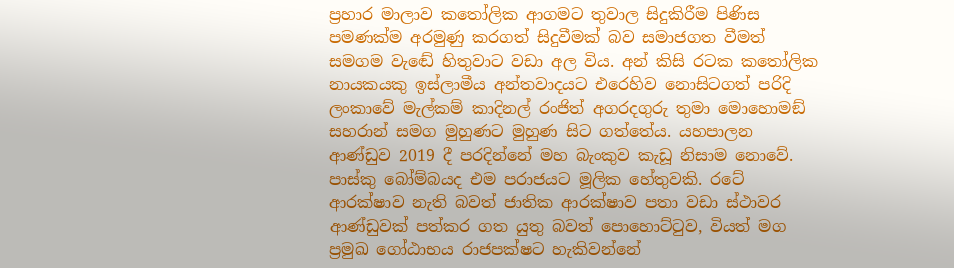ප්‍රහාර මාලාව කතෝලික ආගමට තුවාල සිදුකිරීම පිණිස පමණක්ම අරමුණු කරගත් සිදුවීමක් බව සමාජගත වීමත් සමගම වැඬේ හිතුවාට වඩා අල විය. අන් කිසි රටක කතෝලික නායකයකු ඉස්ලාමීය අන්තවාදයට එරෙහිව නොසිටගත් පරිදි ලංකාවේ මැල්කම් කාදිනල් රංජිත් අගරදගුරු තුමා මොහොමඞ් සහරාන් සමග මුහුණට මුහුණ සිට ගත්තේය. යහපාලන ආණ්ඩුව 2019 දී පරදින්නේ මහ බැංකුව කැඩූ නිසාම නොවේ. පාස්කු බෝම්බයද එම පරාජයට මූලික හේතුවකි. රටේ ආරක්ෂාව නැති බවත් ජාතික ආරක්ෂාව පතා වඩා ස්ථාවර ආණ්ඩුවක් පත්කර ගත යුතු බවත් පොහොට්ටුව, වියත් මග ප්‍රමුඛ ගෝඨාභය රාජපක්ෂට හැකිවන්නේ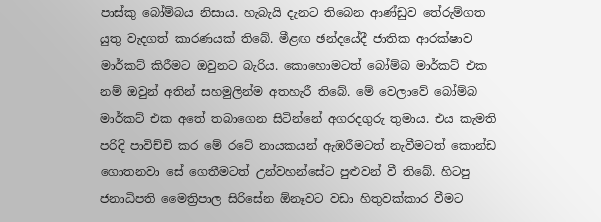පාස්කු බෝම්බය නිසාය. හැබැයි දැනට තිබෙන ආණ්ඩුව තේරුම්ගත යුතු වැදගත් කාරණයක් තිබේ. මීළඟ ඡන්දයේදී ජාතික ආරක්ෂාව මාර්කට් කිරීමට ඔවුනට බැරිය. කොහොමටත් බෝම්බ මාර්කට් එක නම් ඔවුන් අතින් සහමුලින්ම අතහැරී තිබේ. මේ වෙලාවේ බෝම්බ මාර්කට් එක අතේ තබාගෙන සිටින්නේ අගරදගුරු තුමාය. එය කැමති පරිදි පාවිච්චි කර මේ රටේ නායකයන් ඇඹරීමටත් නැවීමටත් කොන්ඩ ගොතනවා සේ ගෙතීමටත් උන්වහන්සේට පුළුවන් වී තිබේ. හිටපු ජනාධිපති මෛත්‍රිපාල සිරිසේන ඕනෑවට වඩා හිතුවක්කාර වීමට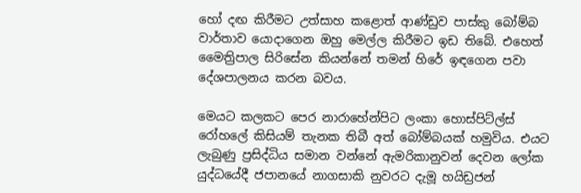හෝ දඟ කිරීමට උත්සාහ කළොත් ආණ්ඩුව පාස්කු බෝම්බ වාර්තාව යොදාගෙන ඔහු මෙල්ල කිරීමට ඉඩ තිබේ. එහෙත් මෛත්‍රිපාල සිරිසේන කියන්නේ තමන් හිරේ ඉඳගෙන පවා දේශපාලනය කරන බවය.

මෙයට කලකට පෙර නාරාහේන්පිට ලංකා හොස්පිට්ල්ස් රෝහලේ කිසියම් තැනක තිබී අත් බෝම්බයක් හමුවිය. එයට ලැබුණු ප්‍රසිද්ධිය සමාන වන්නේ ඇමරිකානුවන් දෙවන ලෝක යුද්ධයේදී ජපානයේ නාගසාකි නුවරට දැමූ හයිඩ්‍රජන්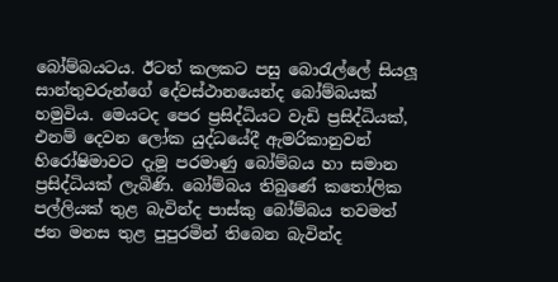බෝම්බයටය. ඊටත් කලකට පසු බොරැල්ලේ සියලූ සාන්තුවරුන්ගේ දේවස්ථානයෙන්ද බෝම්බයක් හමුවිය. මෙයටද පෙර ප්‍රසිද්ධියට වැඩි ප්‍රසිද්ධියක්, එනම් දෙවන ලෝක යුද්ධයේදී ඇමරිකානුවන් හිරෝෂිමාවට දැමූ පරමාණු බෝම්බය හා සමාන ප්‍රසිද්ධියක් ලැබිණි. බෝම්බය තිබුණේ කතෝලික පල්ලියක් තුළ බැවින්ද පාස්කු බෝම්බය තවමත් ජන මනස තුළ පුපුරමින් තිබෙන බැවින්ද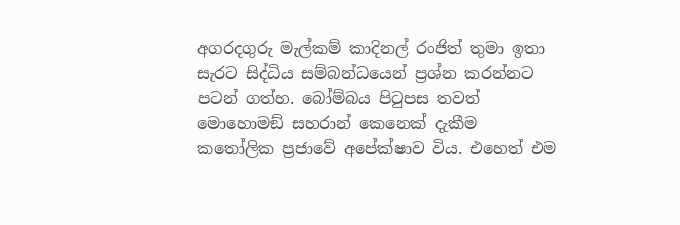අගරදගුරු මැල්කම් කාදිනල් රංජිත් තුමා ඉතා සැරට සිද්ධිය සම්බන්ධයෙන් ප්‍රශ්න කරන්නට පටන් ගත්හ. බෝම්බය පිටුපස තවත් මොහොමඞ් සහරාන් කෙනෙක් දැකීම කතෝලික ප්‍රජාවේ අපේක්ෂාව විය. එහෙත් එම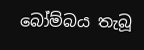බෝම්බය තැබූ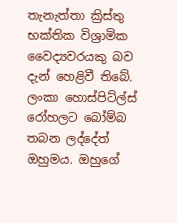තැනැත්තා ක්‍රිස්තු භක්තික විශ්‍රාමික වෛද්‍යවරයකු බව දැන් හෙළිවී තිබේ. ලංකා හොස්පිට්ල්ස් රෝහලට බෝම්බ තබන ලද්දේත් ඔහුමය. ඔහුගේ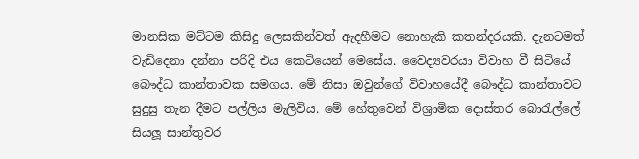මානසික මට්ටම කිසිදු ලෙසකින්වත් ඇදහීමට නොහැකි කතන්දරයකි. දැනටමත් වැඩිදෙනා දන්නා පරිදි එය කෙටියෙන් මෙසේය. වෛද්‍යවරයා විවාහ වී සිටියේ බෞද්ධ කාන්තාවක සමගය. මේ නිසා ඔවුන්ගේ විවාහයේදී බෞද්ධ කාන්තාවට සුදුසු තැන දීමට පල්ලිය මැලිවිය. මේ හේතුවෙන් විශ්‍රාමික දොස්තර බොරැල්ලේ සියලූ සාන්තුවර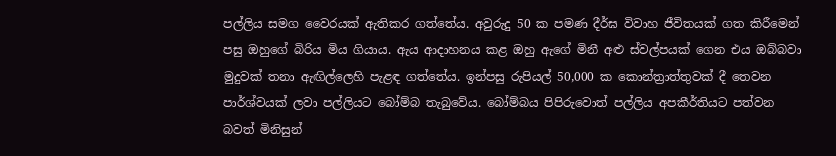පල්ලිය සමග වෛරයක් ඇතිකර ගත්තේය. අවුරුදු 50 ක පමණ දීර්ඝ විවාහ ජීවිතයක් ගත කිරීමෙන් පසු ඔහුගේ බිරිය මිය ගියාය. ඇය ආදාහනය කළ ඔහු ඇගේ මිනී අළු ස්වල්පයක් ගෙන එය ඔබ්බවා මුදුවක් තනා ඇඟිල්ලෙහි පැළඳ ගත්තේය. ඉන්පසු රුපියල් 50,000 ක කොන්ත්‍රාත්තුවක් දී තෙවන පාර්ශ්වයක් ලවා පල්ලියට බෝම්බ තැබුවේය. බෝම්බය පිපිරුවොත් පල්ලිය අපකීර්තියට පත්වන බවත් මිනිසුන්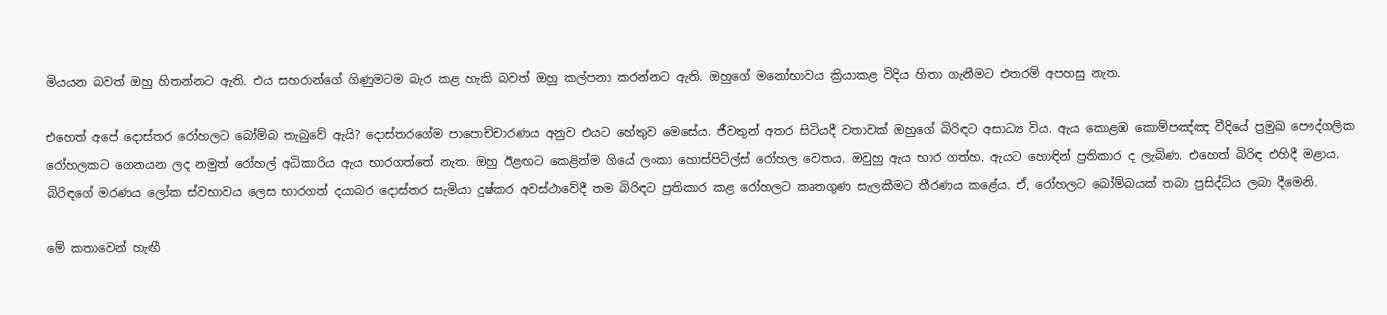මියයන බවත් ඔහු හිතන්නට ඇති. එය සහරාන්ගේ ගිණුමටම බැර කළ හැකි බවත් ඔහු කල්පනා කරන්නට ඇති. ඔහුගේ මනෝභාවය ක්‍රියාකළ විදිය හිතා ගැනීමට එතරම් අපහසු නැත.

එහෙත් අපේ දොස්තර රෝහලට බෝම්බ තැබුවේ ඇයි? දොස්තරගේම පාපොච්චාරණය අනුව එයට හේතුව මෙසේය. ජීවතුන් අතර සිටියදී වතාවක් ඔහුගේ බිරිඳට අසාධ්‍ය විය. ඇය කොළඹ කොම්පඤ්ඤ වීදියේ ප්‍රමුඛ පෞද්ගලික රෝහලකට ගෙනයන ලද නමුත් රෝහල් අධිකාරිය ඇය භාරගත්තේ නැත. ඔහු ඊළඟට කෙළින්ම ගියේ ලංකා හොස්පිට්ල්ස් රෝහල වෙතය. ඔවුහු ඇය භාර ගත්හ. ඇයට හොඳින් ප්‍රතිකාර ද ලැබිණ. එහෙත් බිරිඳ එහිදී මළාය. බිරිඳගේ මරණය ලෝක ස්වභාවය ලෙස භාරගත් දයාබර දොස්තර සැමියා දුෂ්කර අවස්ථාවේදී තම බිරිඳට ප්‍රතිකාර කළ රෝහලට කෘතගුණ සැලකීමට තීරණය කළේය. ඒ, රෝහලට බෝම්බයක් තබා ප්‍රසිද්ධිය ලබා දීමෙනි.

මේ කතාවෙන් හැඟී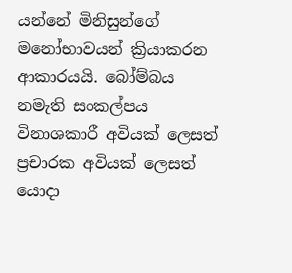යන්නේ මිනිසුන්ගේ මනෝභාවයන් ක්‍රියාකරන ආකාරයයි. බෝම්බය නමැති සංකල්පය විනාශකාරී අවියක් ලෙසත් ප්‍රචාරක අවියක් ලෙසත් යොදා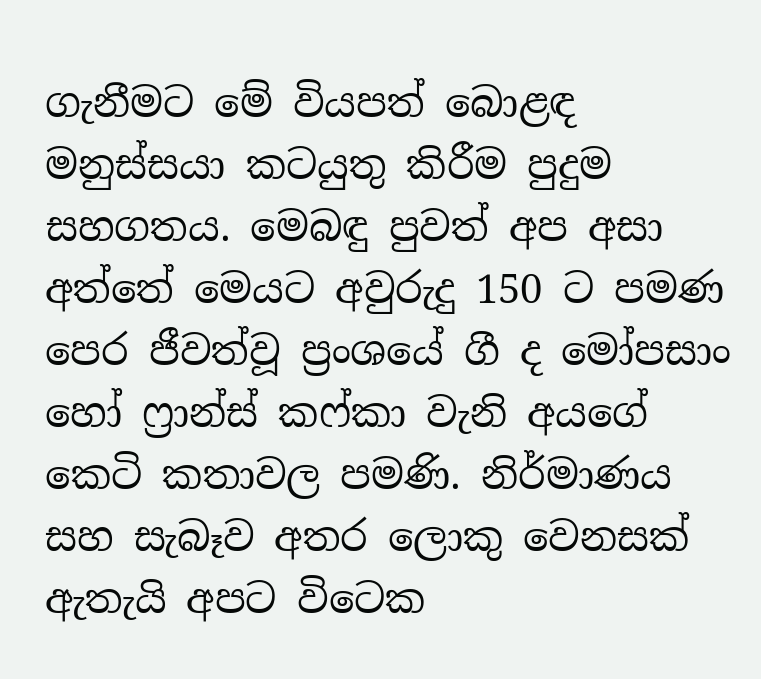ගැනීමට මේ වියපත් බොළඳ මනුස්සයා කටයුතු කිරීම පුදුම සහගතය. මෙබඳු පුවත් අප අසා අත්තේ මෙයට අවුරුදු 150 ට පමණ පෙර ජීවත්වූ ප්‍රංශයේ ගී ද මෝපසාං හෝ ෆ්‍රාන්ස් කෆ්කා වැනි අයගේ කෙටි කතාවල පමණි. නිර්මාණය සහ සැබෑව අතර ලොකු වෙනසක් ඇතැයි අපට විටෙක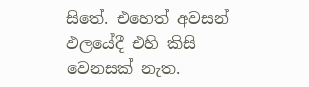සිතේ. එහෙත් අවසන් ඵලයේදී එහි කිසි වෙනසක් නැත.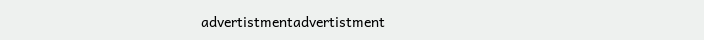advertistmentadvertistment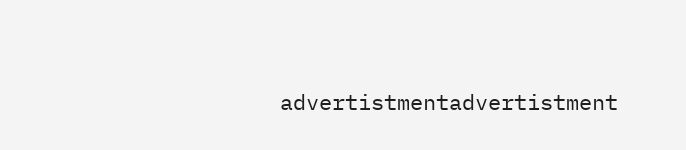advertistmentadvertistment